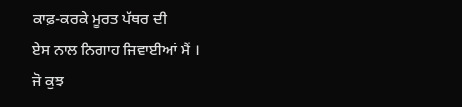ਕਾਫ਼-ਕਰਕੇ ਮੂਰਤ ਪੱਥਰ ਦੀ
ਏਸ ਨਾਲ ਨਿਗਾਹ ਜਿਵਾਈਆਂ ਮੈਂ ।
ਜੋ ਕੁਝ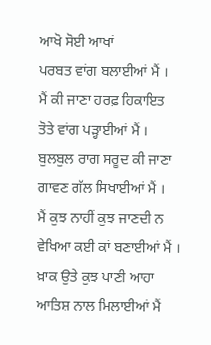ਆਖੋ ਸੋਈ ਆਖਾਂ
ਪਰਬਤ ਵਾਂਗ ਬਲਾਈਆਂ ਮੈਂ ।
ਮੈਂ ਕੀ ਜਾਣਾ ਹਰਫ਼ ਹਿਕਾਇਤ
ਤੋਤੇ ਵਾਂਗ ਪੜ੍ਹਾਈਆਂ ਮੈਂ ।
ਬੁਲਬੁਲ ਰਾਗ ਸਰੂਦ ਕੀ ਜਾਣਾ
ਗਾਵਣ ਗੱਲ ਸਿਖਾਈਆਂ ਮੈਂ ।
ਮੈਂ ਕੁਝ ਨਾਹੀਂ ਕੁਝ ਜਾਣਦੀ ਨ
ਵੇਖਿਆ ਕਈ ਕਾਂ ਬਣਾਈਆਂ ਮੈਂ ।
ਖ਼ਾਕ ਉਤੇ ਕੁਝ ਪਾਣੀ ਆਹਾ
ਆਤਿਸ਼ ਨਾਲ ਮਿਲਾਈਆਂ ਮੈਂ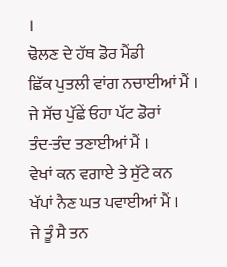।
ਢੋਲਣ ਦੇ ਹੱਥ ਡੋਰ ਮੈਂਡੀ
ਛਿੱਕ ਪੁਤਲੀ ਵਾਂਗ ਨਚਾਈਆਂ ਮੈਂ ।
ਜੇ ਸੱਚ ਪੁੱਛੇਂ ਓਹਾ ਪੱਟ ਡੋਰਾਂ
ਤੰਦ-ਤੰਦ ਤਣਾਈਆਂ ਮੈਂ ।
ਵੇਖਾਂ ਕਨ ਵਗਾਏ ਤੇ ਸੁੱਟੇ ਕਨ
ਖੱਪਾਂ ਨੈਣ ਘਤ ਪਵਾਈਆਂ ਮੈਂ ।
ਜੇ ਤੂੰ ਸੈ ਤਨ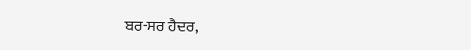ਬਰ-ਸਰ ਹੈਦਰ,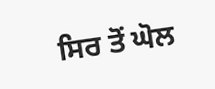ਸਿਰ ਤੋਂ ਘੋਲ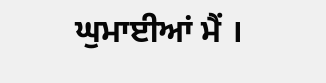ਘੁਮਾਈਆਂ ਮੈਂ ।